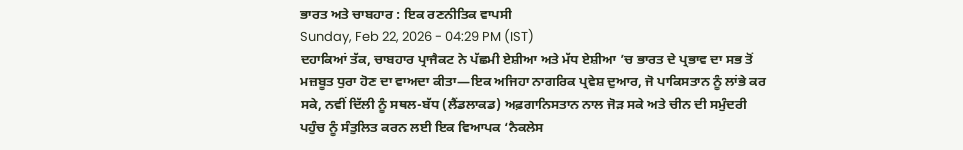ਭਾਰਤ ਅਤੇ ਚਾਬਹਾਰ : ਇਕ ਰਣਨੀਤਿਕ ਵਾਪਸੀ
Sunday, Feb 22, 2026 - 04:29 PM (IST)
ਦਹਾਕਿਆਂ ਤੱਕ, ਚਾਬਹਾਰ ਪ੍ਰਾਜੈਕਟ ਨੇ ਪੱਛਮੀ ਏਸ਼ੀਆ ਅਤੇ ਮੱਧ ਏਸ਼ੀਆ ’ਚ ਭਾਰਤ ਦੇ ਪ੍ਰਭਾਵ ਦਾ ਸਭ ਤੋਂ ਮਜ਼ਬੂਤ ਧੁਰਾ ਹੋਣ ਦਾ ਵਾਅਦਾ ਕੀਤਾ—ਇਕ ਅਜਿਹਾ ਨਾਗਰਿਕ ਪ੍ਰਵੇਸ਼ ਦੁਆਰ, ਜੋ ਪਾਕਿਸਤਾਨ ਨੂੰ ਲਾਂਭੇ ਕਰ ਸਕੇ, ਨਵੀਂ ਦਿੱਲੀ ਨੂੰ ਸਥਲ-ਬੱਧ (ਲੈਂਡਲਾਕਡ) ਅਫ਼ਗਾਨਿਸਤਾਨ ਨਾਲ ਜੋੜ ਸਕੇ ਅਤੇ ਚੀਨ ਦੀ ਸਮੁੰਦਰੀ ਪਹੁੰਚ ਨੂੰ ਸੰਤੁਲਿਤ ਕਰਨ ਲਈ ਇਕ ਵਿਆਪਕ ‘ਨੈਕਲੇਸ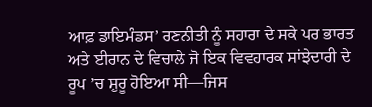ਆਫ਼ ਡਾਇਮੰਡਸ’ ਰਣਨੀਤੀ ਨੂੰ ਸਹਾਰਾ ਦੇ ਸਕੇ ਪਰ ਭਾਰਤ ਅਤੇ ਈਰਾਨ ਦੇ ਵਿਚਾਲੇ ਜੋ ਇਕ ਵਿਵਹਾਰਕ ਸਾਂਝੇਦਾਰੀ ਦੇ ਰੂਪ ’ਚ ਸ਼ੁਰੂ ਹੋਇਆ ਸੀ—ਜਿਸ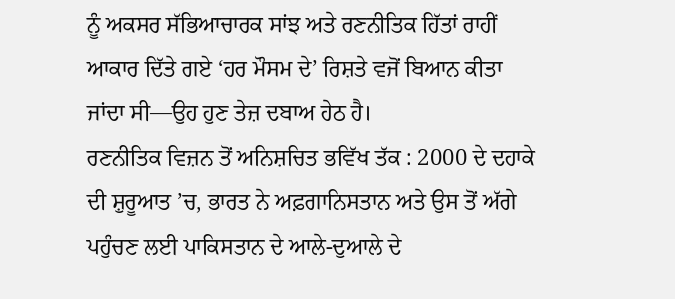ਨੂੰ ਅਕਸਰ ਸੱਭਿਆਚਾਰਕ ਸਾਂਝ ਅਤੇ ਰਣਨੀਤਿਕ ਹਿੱਤਾਂ ਰਾਹੀਂ ਆਕਾਰ ਦਿੱਤੇ ਗਏ ‘ਹਰ ਮੌਸਮ ਦੇ’ ਰਿਸ਼ਤੇ ਵਜੋਂ ਬਿਆਨ ਕੀਤਾ ਜਾਂਦਾ ਸੀ—ਉਹ ਹੁਣ ਤੇਜ਼ ਦਬਾਅ ਹੇਠ ਹੈ।
ਰਣਨੀਤਿਕ ਵਿਜ਼ਨ ਤੋਂ ਅਨਿਸ਼ਚਿਤ ਭਵਿੱਖ ਤੱਕ : 2000 ਦੇ ਦਹਾਕੇ ਦੀ ਸ਼ੁਰੂਆਤ ’ਚ, ਭਾਰਤ ਨੇ ਅਫ਼ਗਾਨਿਸਤਾਨ ਅਤੇ ਉਸ ਤੋਂ ਅੱਗੇ ਪਹੁੰਚਣ ਲਈ ਪਾਕਿਸਤਾਨ ਦੇ ਆਲੇ-ਦੁਆਲੇ ਦੇ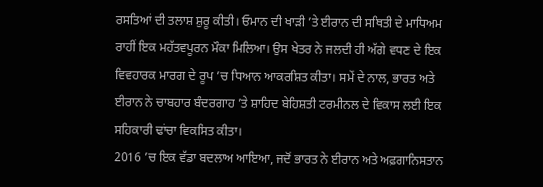ਰਸਤਿਆਂ ਦੀ ਤਲਾਸ਼ ਸ਼ੁਰੂ ਕੀਤੀ। ਓਮਾਨ ਦੀ ਖਾੜੀ ’ਤੇ ਈਰਾਨ ਦੀ ਸਥਿਤੀ ਦੇ ਮਾਧਿਅਮ ਰਾਹੀਂ ਇਕ ਮਹੱਤਵਪੂਰਨ ਮੌਕਾ ਮਿਲਿਆ। ਉਸ ਖੇਤਰ ਨੇ ਜਲਦੀ ਹੀ ਅੱਗੇ ਵਧਣ ਦੇ ਇਕ ਵਿਵਹਾਰਕ ਮਾਰਗ ਦੇ ਰੂਪ ’ਚ ਧਿਆਨ ਆਕਰਸ਼ਿਤ ਕੀਤਾ। ਸਮੇਂ ਦੇ ਨਾਲ, ਭਾਰਤ ਅਤੇ ਈਰਾਨ ਨੇ ਚਾਬਹਾਰ ਬੰਦਰਗਾਹ ’ਤੇ ਸ਼ਾਹਿਦ ਬੇਹਿਸ਼ਤੀ ਟਰਮੀਨਲ ਦੇ ਵਿਕਾਸ ਲਈ ਇਕ ਸਹਿਕਾਰੀ ਢਾਂਚਾ ਵਿਕਸਿਤ ਕੀਤਾ।
2016 ’ਚ ਇਕ ਵੱਡਾ ਬਦਲਾਅ ਆਇਆ, ਜਦੋਂ ਭਾਰਤ ਨੇ ਈਰਾਨ ਅਤੇ ਅਫ਼ਗਾਨਿਸਤਾਨ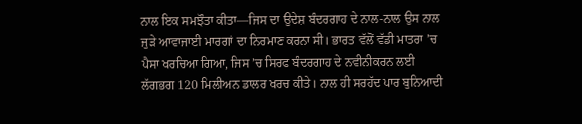ਨਾਲ ਇਕ ਸਮਝੌਤਾ ਕੀਤਾ—ਜਿਸ ਦਾ ਉਦੇਸ਼ ਬੰਦਰਗਾਹ ਦੇ ਨਾਲ-ਨਾਲ ਉਸ ਨਾਲ ਜੁੜੇ ਆਵਾਜਾਈ ਮਾਰਗਾਂ ਦਾ ਨਿਰਮਾਣ ਕਰਨਾ ਸੀ। ਭਾਰਤ ਵੱਲੋਂ ਵੱਡੀ ਮਾਤਰਾ ’ਚ ਪੈਸਾ ਖਰਚਿਆ ਗਿਆ, ਜਿਸ ’ਚ ਸਿਰਫ ਬੰਦਰਗਾਹ ਦੇ ਨਵੀਨੀਕਰਨ ਲਈ ਲੱਗਭਗ 120 ਮਿਲੀਅਨ ਡਾਲਰ ਖਰਚ ਕੀਤੇ। ਨਾਲ ਹੀ ਸਰਹੱਦ ਪਾਰ ਬੁਨਿਆਦੀ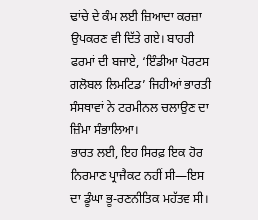ਢਾਂਚੇ ਦੇ ਕੰਮ ਲਈ ਜ਼ਿਆਦਾ ਕਰਜ਼ਾ ਉਪਕਰਣ ਵੀ ਦਿੱਤੇ ਗਏ। ਬਾਹਰੀ ਫਰਮਾਂ ਦੀ ਬਜਾਏ, ‘ਇੰਡੀਆ ਪੋਰਟਸ ਗਲੋਬਲ ਲਿਮਟਿਡ’ ਜਿਹੀਆਂ ਭਾਰਤੀ ਸੰਸਥਾਵਾਂ ਨੇ ਟਰਮੀਨਲ ਚਲਾਉਣ ਦਾ ਜ਼ਿੰਮਾ ਸੰਭਾਲਿਆ।
ਭਾਰਤ ਲਈ, ਇਹ ਸਿਰਫ਼ ਇਕ ਹੋਰ ਨਿਰਮਾਣ ਪ੍ਰਾਜੈਕਟ ਨਹੀਂ ਸੀ—ਇਸ ਦਾ ਡੂੰਘਾ ਭੂ-ਰਣਨੀਤਿਕ ਮਹੱਤਵ ਸੀ।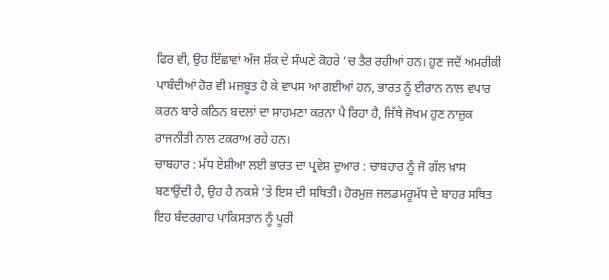ਫਿਰ ਵੀ, ਉਹ ਇੱਛਾਵਾਂ ਅੱਜ ਸ਼ੱਕ ਦੇ ਸੰਘਣੇ ਕੋਹਰੇ ’ਚ ਤੈਰ ਰਹੀਆਂ ਹਨ। ਹੁਣ ਜਦੋਂ ਅਮਰੀਕੀ ਪਾਬੰਦੀਆਂ ਹੋਰ ਵੀ ਮਜ਼ਬੂਤ ਹੋ ਕੇ ਵਾਪਸ ਆ ਗਈਆਂ ਹਨ, ਭਾਰਤ ਨੂੰ ਈਰਾਨ ਨਾਲ ਵਪਾਰ ਕਰਨ ਬਾਰੇ ਕਠਿਨ ਬਦਲਾਂ ਦਾ ਸਾਹਮਣਾ ਕਰਨਾ ਪੈ ਰਿਹਾ ਹੈ, ਜਿੱਥੇ ਜੋਖਮ ਹੁਣ ਨਾਜ਼ੁਕ ਰਾਜਨੀਤੀ ਨਾਲ ਟਕਰਾਅ ਰਹੇ ਹਨ।
ਚਾਬਹਾਰ : ਮੱਧ ਏਸ਼ੀਆ ਲਈ ਭਾਰਤ ਦਾ ਪ੍ਰਵੇਸ਼ ਦੁਆਰ : ਚਾਬਹਾਰ ਨੂੰ ਜੋ ਗੱਲ ਖ਼ਾਸ ਬਣਾਉਂਦੀ ਹੈ, ਉਹ ਹੈ ਨਕਸ਼ੇ ’ਤੇ ਇਸ ਦੀ ਸਥਿਤੀ। ਹੋਰਮੁਜ਼ ਜਲਡਮਰੂਮੱਧ ਦੇ ਬਾਹਰ ਸਥਿਤ ਇਹ ਬੰਦਰਗਾਹ ਪਾਕਿਸਤਾਨ ਨੂੰ ਪੂਰੀ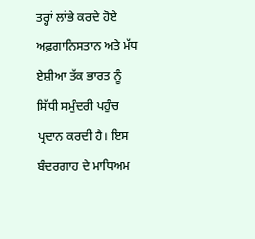ਤਰ੍ਹਾਂ ਲਾਂਭੇ ਕਰਦੇ ਹੋਏ ਅਫ਼ਗਾਨਿਸਤਾਨ ਅਤੇ ਮੱਧ ਏਸ਼ੀਆ ਤੱਕ ਭਾਰਤ ਨੂੰ ਸਿੱਧੀ ਸਮੁੰਦਰੀ ਪਹੁੰਚ ਪ੍ਰਦਾਨ ਕਰਦੀ ਹੈ। ਇਸ ਬੰਦਰਗਾਹ ਦੇ ਮਾਧਿਅਮ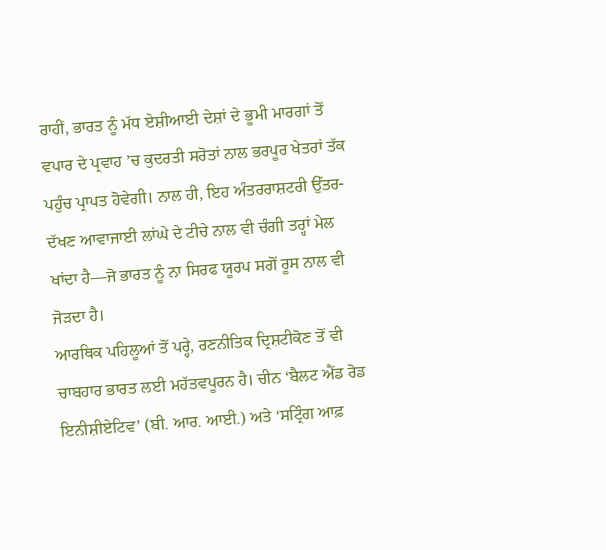ਰਾਹੀਂ, ਭਾਰਤ ਨੂੰ ਮੱਧ ਏਸ਼ੀਆਈ ਦੇਸ਼ਾਂ ਦੇ ਭੂਮੀ ਮਾਰਗਾਂ ਤੋਂ ਵਪਾਰ ਦੇ ਪ੍ਰਵਾਹ ’ਚ ਕੁਦਰਤੀ ਸਰੋਤਾਂ ਨਾਲ ਭਰਪੂਰ ਖੇਤਰਾਂ ਤੱਕ ਪਹੁੰਚ ਪ੍ਰਾਪਤ ਹੋਵੇਗੀ। ਨਾਲ ਹੀ, ਇਹ ਅੰਤਰਰਾਸ਼ਟਰੀ ਉੱਤਰ-ਦੱਖਣ ਆਵਾਜਾਈ ਲਾਂਘੇ ਦੇ ਟੀਚੇ ਨਾਲ ਵੀ ਚੰਗੀ ਤਰ੍ਹਾਂ ਮੇਲ ਖਾਂਦਾ ਹੈ—ਜੋ ਭਾਰਤ ਨੂੰ ਨਾ ਸਿਰਫ ਯੂਰਪ ਸਗੋਂ ਰੂਸ ਨਾਲ ਵੀ ਜੋੜਦਾ ਹੈ।
ਆਰਥਿਕ ਪਹਿਲੂਆਂ ਤੋਂ ਪਰ੍ਹੇ, ਰਣਨੀਤਿਕ ਦ੍ਰਿਸ਼ਟੀਕੋਣ ਤੋਂ ਵੀ ਚਾਬਹਾਰ ਭਾਰਤ ਲਈ ਮਹੱਤਵਪੂਰਨ ਹੈ। ਚੀਨ ‘ਬੈਲਟ ਐਂਡ ਰੋਡ ਇਨੀਸ਼ੀਏਟਿਵ’ (ਬੀ. ਆਰ. ਆਈ.) ਅਤੇ ‘ਸਟ੍ਰਿੰਗ ਆਫ਼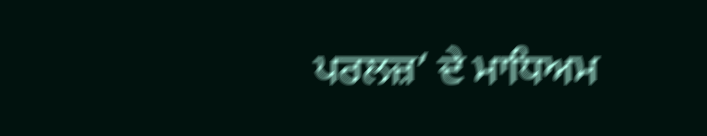ਪਰਲਜ਼’ ਦੇ ਮਾਧਿਅਮ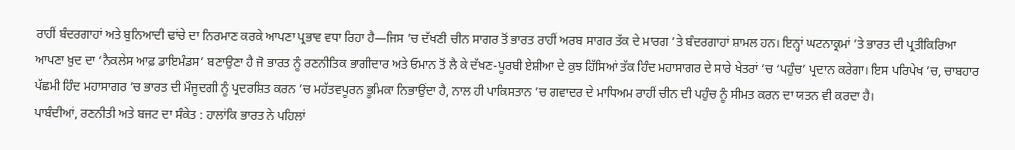ਰਾਹੀਂ ਬੰਦਰਗਾਹਾਂ ਅਤੇ ਬੁਨਿਆਦੀ ਢਾਂਚੇ ਦਾ ਨਿਰਮਾਣ ਕਰਕੇ ਆਪਣਾ ਪ੍ਰਭਾਵ ਵਧਾ ਰਿਹਾ ਹੈ—ਜਿਸ ’ਚ ਦੱਖਣੀ ਚੀਨ ਸਾਗਰ ਤੋਂ ਭਾਰਤ ਰਾਹੀਂ ਅਰਬ ਸਾਗਰ ਤੱਕ ਦੇ ਮਾਰਗ ’ਤੇ ਬੰਦਰਗਾਹਾਂ ਸ਼ਾਮਲ ਹਨ। ਇਨ੍ਹਾਂ ਘਟਨਾਕ੍ਰਮਾਂ ’ਤੇ ਭਾਰਤ ਦੀ ਪ੍ਰਤੀਕਿਰਿਆ ਆਪਣਾ ਖ਼ੁਦ ਦਾ ‘ਨੈਕਲੇਸ ਆਫ਼ ਡਾਇਮੰਡਸ’ ਬਣਾਉਣਾ ਹੈ ਜੋ ਭਾਰਤ ਨੂੰ ਰਣਨੀਤਿਕ ਭਾਗੀਦਾਰ ਅਤੇ ਓਮਾਨ ਤੋਂ ਲੈ ਕੇ ਦੱਖਣ-ਪੂਰਬੀ ਏਸ਼ੀਆ ਦੇ ਕੁਝ ਹਿੱਸਿਆਂ ਤੱਕ ਹਿੰਦ ਮਹਾਸਾਗਰ ਦੇ ਸਾਰੇ ਖੇਤਰਾਂ ’ਚ ‘ਪਹੁੰਚ’ ਪ੍ਰਦਾਨ ਕਰੇਗਾ। ਇਸ ਪਰਿਪੇਖ ’ਚ, ਚਾਬਹਾਰ ਪੱਛਮੀ ਹਿੰਦ ਮਹਾਸਾਗਰ ’ਚ ਭਾਰਤ ਦੀ ਮੌਜੂਦਗੀ ਨੂੰ ਪ੍ਰਦਰਸ਼ਿਤ ਕਰਨ ’ਚ ਮਹੱਤਵਪੂਰਨ ਭੂਮਿਕਾ ਨਿਭਾਉਂਦਾ ਹੈ, ਨਾਲ ਹੀ ਪਾਕਿਸਤਾਨ ’ਚ ਗਵਾਦਰ ਦੇ ਮਾਧਿਅਮ ਰਾਹੀਂ ਚੀਨ ਦੀ ਪਹੁੰਚ ਨੂੰ ਸੀਮਤ ਕਰਨ ਦਾ ਯਤਨ ਵੀ ਕਰਦਾ ਹੈ।
ਪਾਬੰਦੀਆਂ, ਰਣਨੀਤੀ ਅਤੇ ਬਜਟ ਦਾ ਸੰਕੇਤ : ਹਾਲਾਂਕਿ ਭਾਰਤ ਨੇ ਪਹਿਲਾਂ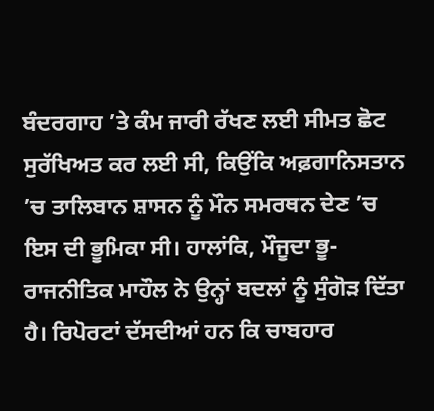ਬੰਦਰਗਾਹ ’ਤੇ ਕੰਮ ਜਾਰੀ ਰੱਖਣ ਲਈ ਸੀਮਤ ਛੋਟ ਸੁਰੱਖਿਅਤ ਕਰ ਲਈ ਸੀ, ਕਿਉਂਕਿ ਅਫ਼ਗਾਨਿਸਤਾਨ ’ਚ ਤਾਲਿਬਾਨ ਸ਼ਾਸਨ ਨੂੰ ਮੌਨ ਸਮਰਥਨ ਦੇਣ ’ਚ ਇਸ ਦੀ ਭੂਮਿਕਾ ਸੀ। ਹਾਲਾਂਕਿ, ਮੌਜੂਦਾ ਭੂ-ਰਾਜਨੀਤਿਕ ਮਾਹੌਲ ਨੇ ਉਨ੍ਹਾਂ ਬਦਲਾਂ ਨੂੰ ਸੁੰਗੋੜ ਦਿੱਤਾ ਹੈ। ਰਿਪੋਰਟਾਂ ਦੱਸਦੀਆਂ ਹਨ ਕਿ ਚਾਬਹਾਰ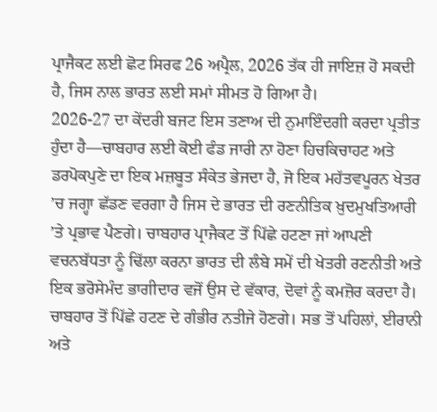ਪ੍ਰਾਜੈਕਟ ਲਈ ਛੋਟ ਸਿਰਫ 26 ਅਪ੍ਰੈਲ, 2026 ਤੱਕ ਹੀ ਜਾਇਜ਼ ਹੋ ਸਕਦੀ ਹੈ, ਜਿਸ ਨਾਲ ਭਾਰਤ ਲਈ ਸਮਾਂ ਸੀਮਤ ਹੋ ਗਿਆ ਹੈ।
2026-27 ਦਾ ਕੇਂਦਰੀ ਬਜਟ ਇਸ ਤਣਾਅ ਦੀ ਨੁਮਾਇੰਦਗੀ ਕਰਦਾ ਪ੍ਰਤੀਤ ਹੁੰਦਾ ਹੈ—ਚਾਬਹਾਰ ਲਈ ਕੋਈ ਫੰਡ ਜਾਰੀ ਨਾ ਹੋਣਾ ਹਿਚਕਿਚਾਹਟ ਅਤੇ ਡਰਪੋਕਪੁਣੇ ਦਾ ਇਕ ਮਜ਼ਬੂਤ ਸੰਕੇਤ ਭੇਜਦਾ ਹੈ, ਜੋ ਇਕ ਮਹੱਤਵਪੂਰਨ ਖੇਤਰ ’ਚ ਜਗ੍ਹਾ ਛੱਡਣ ਵਰਗਾ ਹੈ ਜਿਸ ਦੇ ਭਾਰਤ ਦੀ ਰਣਨੀਤਿਕ ਖ਼ੁਦਮੁਖਤਿਆਰੀ ’ਤੇ ਪ੍ਰਭਾਵ ਪੈਣਗੇ। ਚਾਬਹਾਰ ਪ੍ਰਾਜੈਕਟ ਤੋਂ ਪਿੱਛੇ ਹਟਣਾ ਜਾਂ ਆਪਣੀ ਵਚਨਬੱਧਤਾ ਨੂੰ ਢਿੱਲਾ ਕਰਨਾ ਭਾਰਤ ਦੀ ਲੰਬੇ ਸਮੇਂ ਦੀ ਖੇਤਰੀ ਰਣਨੀਤੀ ਅਤੇ ਇਕ ਭਰੋਸੇਮੰਦ ਭਾਗੀਦਾਰ ਵਜੋਂ ਉਸ ਦੇ ਵੱਕਾਰ, ਦੋਵਾਂ ਨੂੰ ਕਮਜ਼ੋਰ ਕਰਦਾ ਹੈ।
ਚਾਬਹਾਰ ਤੋਂ ਪਿੱਛੇ ਹਟਣ ਦੇ ਗੰਭੀਰ ਨਤੀਜੇ ਹੋਣਗੇ। ਸਭ ਤੋਂ ਪਹਿਲਾਂ, ਈਰਾਨੀ ਅਤੇ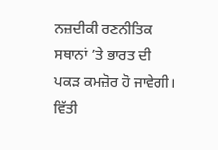ਨਜ਼ਦੀਕੀ ਰਣਨੀਤਿਕ ਸਥਾਨਾਂ ’ਤੇ ਭਾਰਤ ਦੀ ਪਕੜ ਕਮਜ਼ੋਰ ਹੋ ਜਾਵੇਗੀ। ਵਿੱਤੀ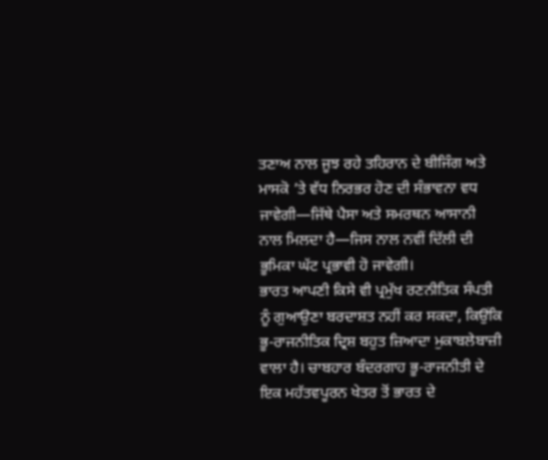ਤਣਾਅ ਨਾਲ ਜੂਝ ਰਹੇ ਤਹਿਰਾਨ ਦੇ ਬੀਜਿੰਗ ਅਤੇ ਮਾਸਕੋ ’ਤੇ ਵੱਧ ਨਿਰਭਰ ਹੋਣ ਦੀ ਸੰਭਾਵਨਾ ਵਧ ਜਾਵੇਗੀ—ਜਿੱਥੇ ਪੈਸਾ ਅਤੇ ਸਮਰਥਨ ਆਸਾਨੀ ਨਾਲ ਮਿਲਦਾ ਹੈ—ਜਿਸ ਨਾਲ ਨਵੀਂ ਦਿੱਲੀ ਦੀ ਭੂਮਿਕਾ ਘੱਟ ਪ੍ਰਭਾਵੀ ਹੋ ਜਾਵੇਗੀ।
ਭਾਰਤ ਆਪਣੀ ਕਿਸੇ ਵੀ ਪ੍ਰਮੁੱਖ ਰਣਨੀਤਿਕ ਸੰਪਤੀ ਨੂੰ ਗੁਆਉਣਾ ਬਰਦਾਸ਼ਤ ਨਹੀਂ ਕਰ ਸਕਦਾ, ਕਿਉਂਕਿ ਭੂ-ਰਾਜਨੀਤਿਕ ਦ੍ਰਿਸ਼ ਬਹੁਤ ਜ਼ਿਆਦਾ ਮੁਕਾਬਲੇਬਾਜ਼ੀ ਵਾਲਾ ਹੈ। ਚਾਬਹਾਰ ਬੰਦਰਗਾਹ ਭੂ-ਰਾਜਨੀਤੀ ਦੇ ਇਕ ਮਹੱਤਵਪੂਰਨ ਖੇਤਰ ਤੋਂ ਭਾਰਤ ਦੇ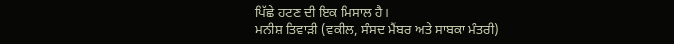ਪਿੱਛੇ ਹਟਣ ਦੀ ਇਕ ਮਿਸਾਲ ਹੈ।
ਮਨੀਸ਼ ਤਿਵਾੜੀ (ਵਕੀਲ, ਸੰਸਦ ਮੈਂਬਰ ਅਤੇ ਸਾਬਕਾ ਮੰਤਰੀ)